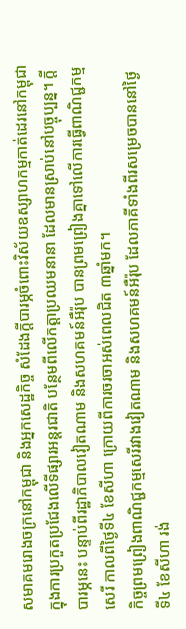សមាគមរោងចក្រនៅកម្ពុជា និងអ្នកសេដ្ឋកិច្ច សំដែងក្ដីបារម្ភចំពោះវិស័យឧស្សាហកម្មកាត់ដេរនៅកម្ពុជា ក្នុងការប្រកួតប្រជែងលើទីផ្សារអន្តរជាតិ បន្ថែមពីលើកត្តាប្រឈមនានា ដែលមានស្រាប់នៅបច្ចុប្បន្ន។ ក្តីបារម្ភនេះ បន្ទាប់ពីរដ្ឋាភិបាលវៀតណាម និងសហគមន៍អឺរ៉ុប បានព្រមព្រៀងគ្នាទៅលើការធ្វើពាណិជ្ជកម្មសេរី កាលពីថ្ងៃទី៤ ខែសីហា ក្រោយពីការចរចាអស់ពេលជិត ៣ឆ្នាំមក។
កិច្ចព្រមព្រៀងពាណិជ្ជកម្មសេរីរវាងវៀតណាម និងសហគមន៍អឺរ៉ុប ដែលភាគីទាំងពីរសម្រេចបាននៅថ្ងៃទី៤ ខែសីហា រង់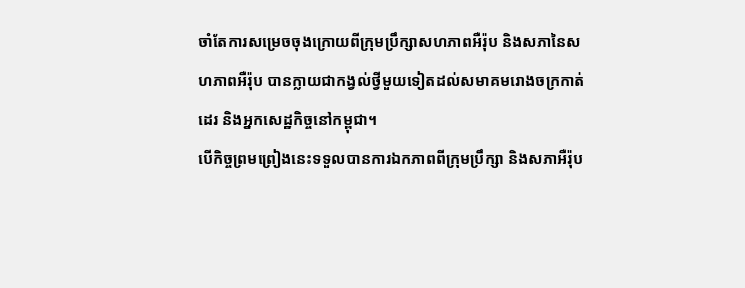ចាំតែការសម្រេចចុងក្រោយពីក្រុមប្រឹក្សាសហភាពអឺរ៉ុប និងសភានៃសហភាពអឺរ៉ុប បានក្លាយជាកង្វល់ថ្វីមួយទៀតដល់សមាគមរោងចក្រកាត់ដេរ និងអ្នកសេដ្ឋកិច្ចនៅកម្ពុជា។
បើកិច្ចព្រមព្រៀងនេះទទួលបានការឯកភាពពីក្រុមប្រឹក្សា និងសភាអឺរ៉ុប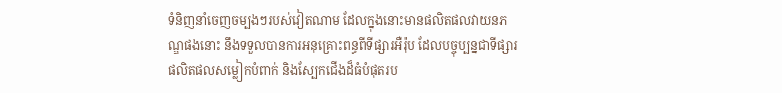ទំនិញនាំចេញចម្បងៗរបស់វៀតណាម ដែលក្នុងនោះមានផលិតផលវាយនភណ្ឌផងនោះ នឹងទទួលបានការអនុគ្រោះពន្ធពីទីផ្សារអឺរ៉ុប ដែលបច្ចុប្បន្នជាទីផ្សារផលិតផលសម្លៀកបំពាក់ និងស្បែកជើងដ៏ធំបំផុតរប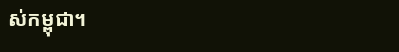ស់កម្ពុជា។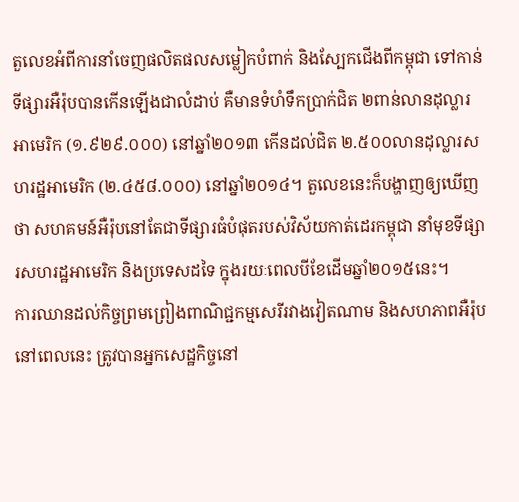តួលេខអំពីការនាំចេញផលិតផលសម្លៀកបំពាក់ និងស្បែកជើងពីកម្ពុជា ទៅកាន់ទីផ្សារអឺរ៉ុបបានកើនឡើងជាលំដាប់ គឺមានទំហំទឹកប្រាក់ជិត ២ពាន់លានដុល្លារអាមេរិក (១.៩២៩.០០០) នៅឆ្នាំ២០១៣ កើនដល់ជិត ២.៥០០លានដុល្លារសហរដ្ឋអាមេរិក (២.៤៥៨.០០០) នៅឆ្នាំ២០១៤។ តួលេខនេះក៏បង្ហាញឲ្យឃើញថា សហគមន៍អឺរ៉ុបនៅតែជាទីផ្សារធំបំផុតរបស់វិស័យកាត់ដេរកម្ពុជា នាំមុខទីផ្សារសហរដ្ឋអាមេរិក និងប្រទេសដទៃ ក្នុងរយៈពេលបីខែដើមឆ្នាំ២០១៥នេះ។
ការឈានដល់កិច្ចព្រមព្រៀងពាណិជ្ជកម្មសេរីរវាងវៀតណាម និងសហភាពអឺរ៉ុបនៅពេលនេះ ត្រូវបានអ្នកសេដ្ឋកិច្ចនៅ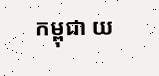កម្ពុជា យ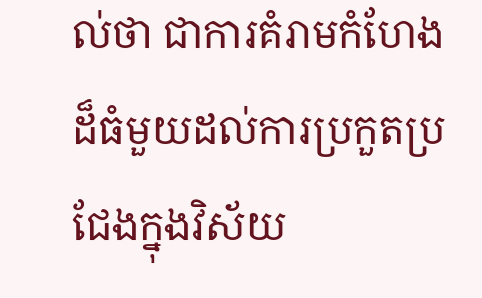ល់ថា ជាការគំរាមកំហែងដ៏ធំមួយដល់ការប្រកួតប្រជែងក្នុងវិស័យ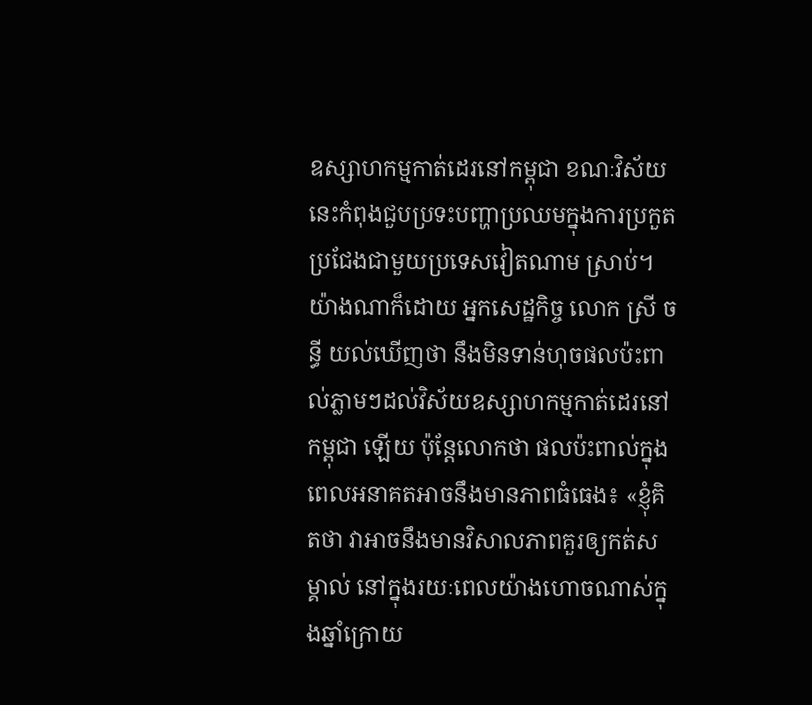ឧស្សាហកម្មកាត់ដេរនៅកម្ពុជា ខណៈវិស័យនេះកំពុងជួបប្រទះបញ្ហាប្រឈមក្នុងការប្រកួតប្រជែងជាមួយប្រទេសវៀតណាម ស្រាប់។
យ៉ាងណាក៏ដោយ អ្នកសេដ្ឋកិច្ច លោក ស្រី ចន្ធី យល់ឃើញថា នឹងមិនទាន់ហុចផលប៉ះពាល់ភ្លាមៗដល់វិស័យឧស្សាហកម្មកាត់ដេរនៅកម្ពុជា ឡើយ ប៉ុន្តែលោកថា ផលប៉ះពាល់ក្នុងពេលអនាគតអាចនឹងមានភាពធំធេង៖ «ខ្ញុំគិតថា វាអាចនឹងមានវិសាលភាពគួរឲ្យកត់សម្គាល់ នៅក្នុងរយៈពេលយ៉ាងហោចណាស់ក្នុងឆ្នាំក្រោយ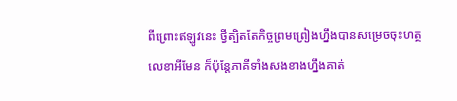ពីព្រោះឥឡូវនេះ ថ្វីត្បិតតែកិច្ចព្រមព្រៀងហ្នឹងបានសម្រេចចុះហត្ថលេខាអីមែន ក៏ប៉ុន្តែភាគីទាំងសងខាងហ្នឹងគាត់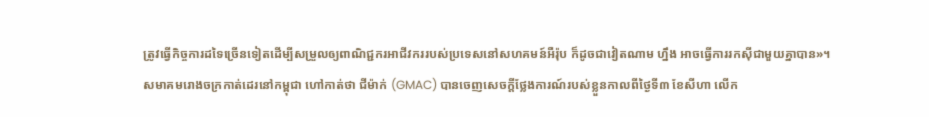ត្រូវធ្វើកិច្ចការដទៃច្រើនទៀតដើម្បីសម្រួលឲ្យពាណិជ្ជករអាជីវកររបស់ប្រទេសនៅសហគមន៍អឺរ៉ុប ក៏ដូចជាវៀតណាម ហ្នឹង អាចធ្វើការរកស៊ីជាមួយគ្នាបាន»។
សមាគមរោងចក្រកាត់ដេរនៅកម្ពុជា ហៅកាត់ថា ជីម៉ាក់ (GMAC) បានចេញសេចក្ដីថ្លែងការណ៍របស់ខ្លួនកាលពីថ្ងៃទី៣ ខែសីហា លើក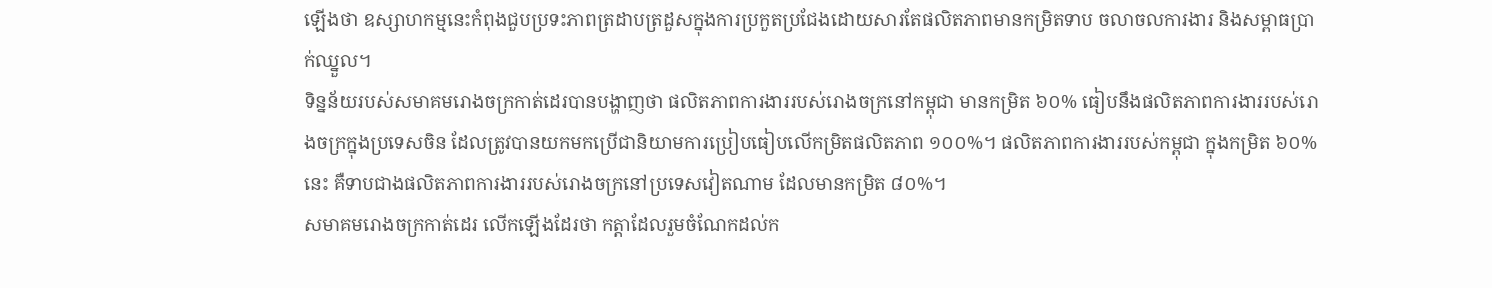ឡើងថា ឧស្សាហកម្មនេះកំពុងជួបប្រទះភាពត្រដាបត្រដួសក្នុងការប្រកួតប្រជែងដោយសារតែផលិតភាពមានកម្រិតទាប ចលាចលការងារ និងសម្ពាធប្រាក់ឈ្នួល។
ទិន្នន័យរបស់សមាគមរោងចក្រកាត់ដេរបានបង្ហាញថា ផលិតភាពការងាររបស់រោងចក្រនៅកម្ពុជា មានកម្រិត ៦០% ធៀបនឹងផលិតភាពការងាររបស់រោងចក្រក្នុងប្រទេសចិន ដែលត្រូវបានយកមកប្រើជានិយាមការប្រៀបធៀបលើកម្រិតផលិតភាព ១០០%។ ផលិតភាពការងាររបស់កម្ពុជា ក្នុងកម្រិត ៦០% នេះ គឺទាបជាងផលិតភាពការងាររបស់រោងចក្រនៅប្រទេសវៀតណាម ដែលមានកម្រិត ៨០%។
សមាគមរោងចក្រកាត់ដេរ លើកឡើងដែរថា កត្តាដែលរួមចំណែកដល់ក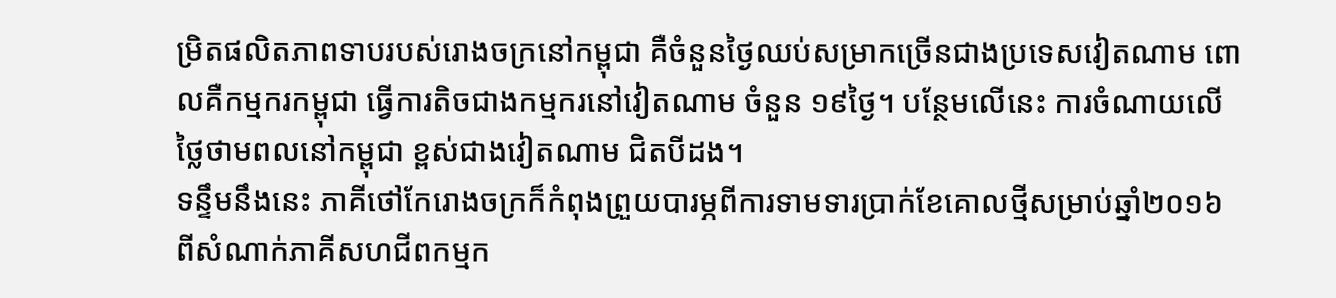ម្រិតផលិតភាពទាបរបស់រោងចក្រនៅកម្ពុជា គឺចំនួនថ្ងៃឈប់សម្រាកច្រើនជាងប្រទេសវៀតណាម ពោលគឺកម្មករកម្ពុជា ធ្វើការតិចជាងកម្មករនៅវៀតណាម ចំនួន ១៩ថ្ងៃ។ បន្ថែមលើនេះ ការចំណាយលើថ្លៃថាមពលនៅកម្ពុជា ខ្ពស់ជាងវៀតណាម ជិតបីដង។
ទន្ទឹមនឹងនេះ ភាគីថៅកែរោងចក្រក៏កំពុងព្រួយបារម្ភពីការទាមទារប្រាក់ខែគោលថ្មីសម្រាប់ឆ្នាំ២០១៦ ពីសំណាក់ភាគីសហជីពកម្មក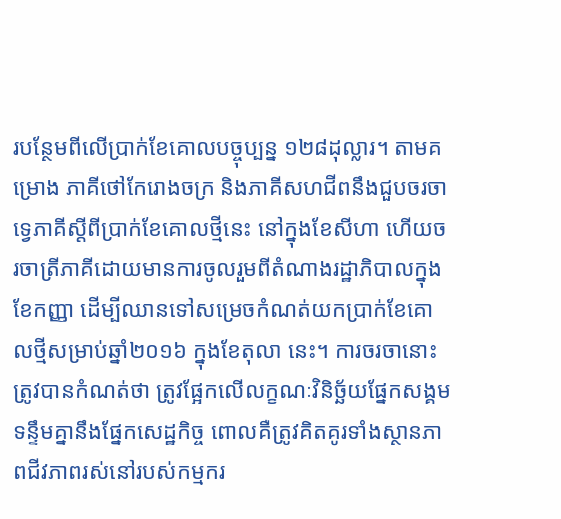របន្ថែមពីលើប្រាក់ខែគោលបច្ចុប្បន្ន ១២៨ដុល្លារ។ តាមគម្រោង ភាគីថៅកែរោងចក្រ និងភាគីសហជីពនឹងជួបចរចាទ្វេភាគីស្ដីពីប្រាក់ខែគោលថ្មីនេះ នៅក្នុងខែសីហា ហើយចរចាត្រីភាគីដោយមានការចូលរួមពីតំណាងរដ្ឋាភិបាលក្នុងខែកញ្ញា ដើម្បីឈានទៅសម្រេចកំណត់យកប្រាក់ខែគោលថ្មីសម្រាប់ឆ្នាំ២០១៦ ក្នុងខែតុលា នេះ។ ការចរចានោះត្រូវបានកំណត់ថា ត្រូវផ្អែកលើលក្ខណៈវិនិច្ឆ័យផ្នែកសង្គម ទន្ទឹមគ្នានឹងផ្នែកសេដ្ឋកិច្ច ពោលគឺត្រូវគិតគូរទាំងស្ថានភាពជីវភាពរស់នៅរបស់កម្មករ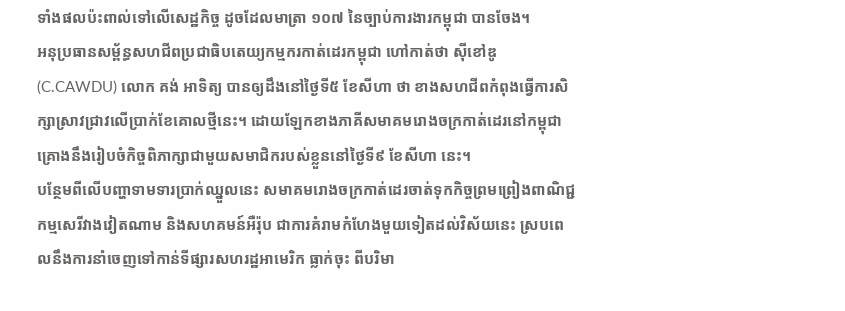ទាំងផលប៉ះពាល់ទៅលើសេដ្ឋកិច្ច ដូចដែលមាត្រា ១០៧ នៃច្បាប់ការងារកម្ពុជា បានចែង។
អនុប្រធានសម្ព័ន្ធសហជីពប្រជាធិបតេយ្យកម្មករកាត់ដេរកម្ពុជា ហៅកាត់ថា ស៊ីខៅឌូ (C.CAWDU) លោក គង់ អាទិត្យ បានឲ្យដឹងនៅថ្ងៃទី៥ ខែសីហា ថា ខាងសហជីពកំពុងធ្វើការសិក្សាស្រាវជ្រាវលើប្រាក់ខែគោលថ្មីនេះ។ ដោយឡែកខាងភាគីសមាគមរោងចក្រកាត់ដេរនៅកម្ពុជា គ្រោងនឹងរៀបចំកិច្ចពិភាក្សាជាមួយសមាជិករបស់ខ្លួននៅថ្ងៃទី៩ ខែសីហា នេះ។
បន្ថែមពីលើបញ្ហាទាមទារប្រាក់ឈ្នួលនេះ សមាគមរោងចក្រកាត់ដេរចាត់ទុកកិច្ចព្រមព្រៀងពាណិជ្ជកម្មសេរីវាងវៀតណាម និងសហគមន៍អឺរ៉ុប ជាការគំរាមកំហែងមួយទៀតដល់វិស័យនេះ ស្របពេលនឹងការនាំចេញទៅកាន់ទីផ្សារសហរដ្ឋអាមេរិក ធ្លាក់ចុះ ពីបរិមា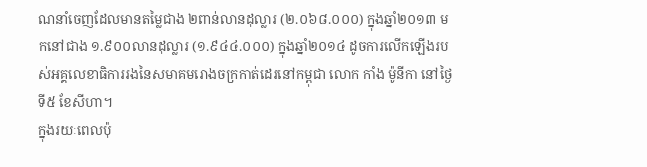ណនាំចេញដែលមានតម្លៃជាង ២ពាន់លានដុល្លារ (២.០៦៨.០០០) ក្នុងឆ្នាំ២០១៣ មកនៅជាង ១.៩០០លានដុល្លារ (១.៩៤៤.០០០) ក្នុងឆ្នាំ២០១៤ ដូចការលើកឡើងរបស់អគ្គលេខាធិការរងនៃសមាគមរោងចក្រកាត់ដេរនៅកម្ពុជា លោក កាំង ម៉ូនីកា នៅថ្ងៃទី៥ ខែសីហា។
ក្នុងរយៈពេលប៉ុ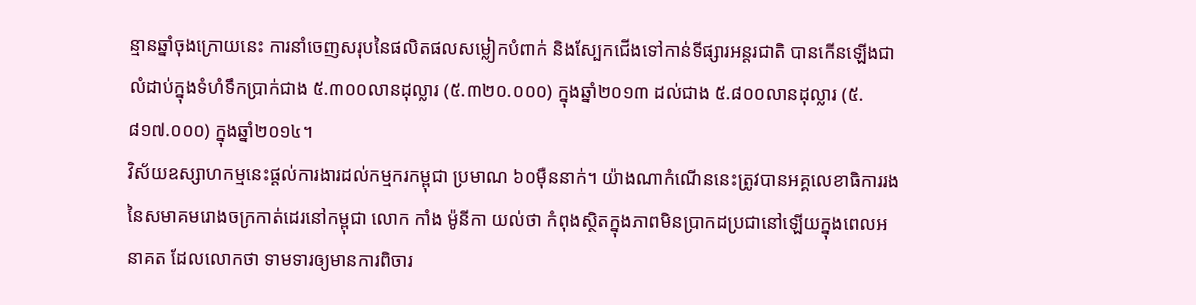ន្មានឆ្នាំចុងក្រោយនេះ ការនាំចេញសរុបនៃផលិតផលសម្លៀកបំពាក់ និងស្បែកជើងទៅកាន់ទីផ្សារអន្តរជាតិ បានកើនឡើងជាលំដាប់ក្នុងទំហំទឹកប្រាក់ជាង ៥.៣០០លានដុល្លារ (៥.៣២០.០០០) ក្នុងឆ្នាំ២០១៣ ដល់ជាង ៥.៨០០លានដុល្លារ (៥.៨១៧.០០០) ក្នុងឆ្នាំ២០១៤។
វិស័យឧស្សាហកម្មនេះផ្ដល់ការងារដល់កម្មករកម្ពុជា ប្រមាណ ៦០ម៉ឺននាក់។ យ៉ាងណាកំណើននេះត្រូវបានអគ្គលេខាធិការរងនៃសមាគមរោងចក្រកាត់ដេរនៅកម្ពុជា លោក កាំង ម៉ូនីកា យល់ថា កំពុងស្ថិតក្នុងភាពមិនប្រាកដប្រជានៅឡើយក្នុងពេលអនាគត ដែលលោកថា ទាមទារឲ្យមានការពិចារ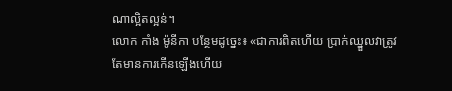ណាល្អិតល្អន់។
លោក កាំង ម៉ូនីកា បន្ថែមដូច្នេះ៖ «ជាការពិតហើយ ប្រាក់ឈ្នួលវាត្រូវតែមានការកើនឡើងហើយ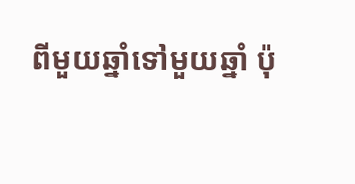ពីមួយឆ្នាំទៅមួយឆ្នាំ ប៉ុ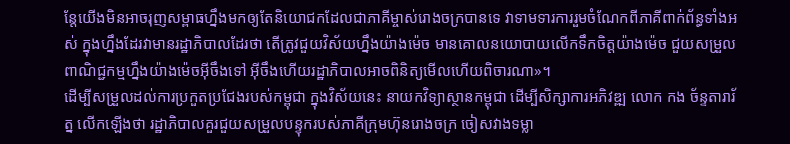ន្តែយើងមិនអាចរុញសម្ពាធហ្នឹងមកឲ្យតែនិយោជកដែលជាភាគីម្ចាស់រោងចក្របានទេ វាទាមទារការរួមចំណែកពីភាគីពាក់ព័ន្ធទាំងអស់ ក្នុងហ្នឹងដែរវាមានរដ្ឋាភិបាលដែរថា តើត្រូវជួយវិស័យហ្នឹងយ៉ាងម៉េច មានគោលនយោបាយលើកទឹកចិត្តយ៉ាងម៉េច ជួយសម្រួលពាណិជ្ជកម្មហ្នឹងយ៉ាងម៉េចអ៊ីចឹងទៅ អ៊ីចឹងហើយរដ្ឋាភិបាលអាចពិនិត្យមើលហើយពិចារណា»។
ដើម្បីសម្រួលដល់ការប្រកួតប្រជែងរបស់កម្ពុជា ក្នុងវិស័យនេះ នាយកវិទ្យាស្ថានកម្ពុជា ដើម្បីសិក្សាការអភិវឌ្ឍ លោក កង ច័ន្ទតារារ័ត្ន លើកឡើងថា រដ្ឋាភិបាលគួរជួយសម្រួលបន្ទុករបស់ភាគីក្រុមហ៊ុនរោងចក្រ ចៀសវាងទម្លា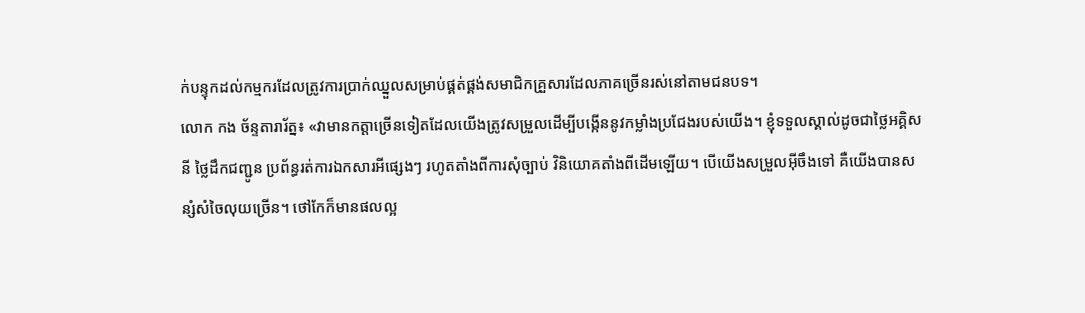ក់បន្ទុកដល់កម្មករដែលត្រូវការប្រាក់ឈ្នួលសម្រាប់ផ្គត់ផ្គង់សមាជិកគ្រួសារដែលភាគច្រើនរស់នៅតាមជនបទ។
លោក កង ច័ន្ទតារារ័ត្ន៖ «វាមានកត្តាច្រើនទៀតដែលយើងត្រូវសម្រួលដើម្បីបង្កើននូវកម្លាំងប្រជែងរបស់យើង។ ខ្ញុំទទួលស្គាល់ដូចជាថ្លៃអគ្គិសនី ថ្លៃដឹកជញ្ជូន ប្រព័ន្ធរត់ការឯកសារអីផ្សេងៗ រហូតតាំងពីការសុំច្បាប់ វិនិយោគតាំងពីដើមឡើយ។ បើយើងសម្រួលអ៊ីចឹងទៅ គឺយើងបានសន្សំសំចៃលុយច្រើន។ ថៅកែក៏មានផលល្អ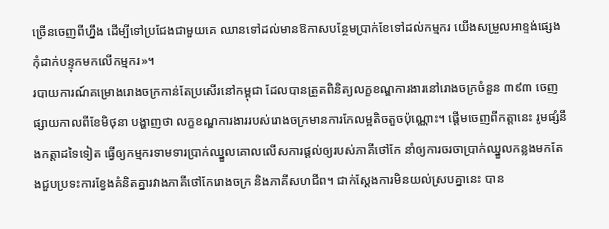ច្រើនចេញពីហ្នឹង ដើម្បីទៅប្រជែងជាមួយគេ ឈានទៅដល់មានឱកាសបន្ថែមប្រាក់ខែទៅដល់កម្មករ យើងសម្រួលអាខ្ទង់ផ្សេង កុំដាក់បន្ទុកមកលើកម្មករ»។
របាយការណ៍គម្រោងរោងចក្រកាន់តែប្រសើរនៅកម្ពុជា ដែលបានត្រួតពិនិត្យលក្ខខណ្ឌការងារនៅរោងចក្រចំនួន ៣៩៣ ចេញផ្សាយកាលពីខែមិថុនា បង្ហាញថា លក្ខខណ្ឌការងាររបស់រោងចក្រមានការកែលម្អតិចតួចប៉ុណ្ណោះ។ ផ្ដើមចេញពីកត្តានេះ រូមផ្សំនឹងកត្តាដទៃទៀត ធ្វើឲ្យកម្មករទាមទារប្រាក់ឈ្នួលគោលលើសការផ្ដល់ឲ្យរបស់ភាគីថៅកែ នាំឲ្យការចរចាប្រាក់ឈ្នួលកន្លងមកតែងជួបប្រទះការខ្វែងគំនិតគ្នារវាងភាគីថៅកែរោងចក្រ និងភាគីសហជីព។ ជាក់ស្ដែងការមិនយល់ស្របគ្នានេះ បាន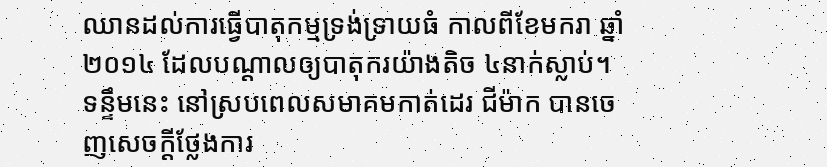ឈានដល់ការធ្វើបាតុកម្មទ្រង់ទ្រាយធំ កាលពីខែមករា ឆ្នាំ២០១៤ ដែលបណ្ដាលឲ្យបាតុករយ៉ាងតិច ៤នាក់ស្លាប់។
ទន្ទឹមនេះ នៅស្របពេលសមាគមកាត់ដេរ ជីម៉ាក បានចេញសេចក្ដីថ្លែងការ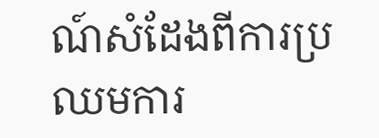ណ៍សំដែងពីការប្រឈមការ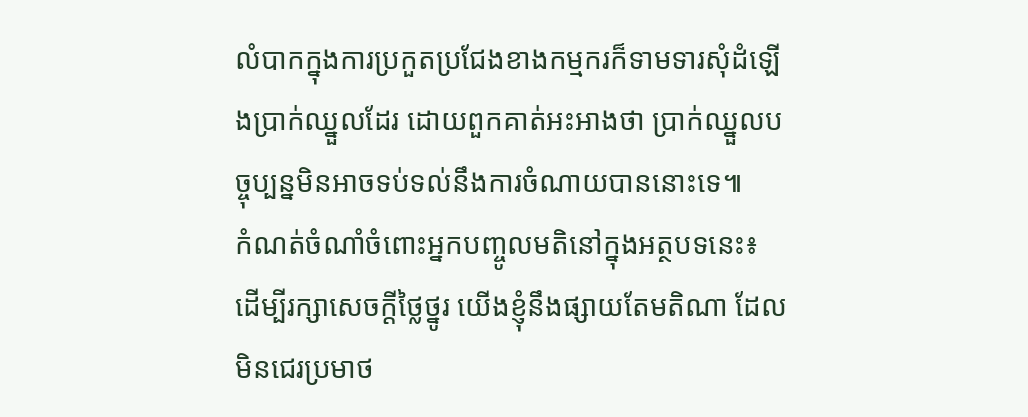លំបាកក្នុងការប្រកួតប្រជែងខាងកម្មករក៏ទាមទារសុំដំឡើងប្រាក់ឈ្នួលដែរ ដោយពួកគាត់អះអាងថា ប្រាក់ឈ្នួលបច្ចុប្បន្នមិនអាចទប់ទល់នឹងការចំណាយបាននោះទេ៕
កំណត់ចំណាំចំពោះអ្នកបញ្ចូលមតិនៅក្នុងអត្ថបទនេះ៖
ដើម្បីរក្សាសេចក្ដីថ្លៃថ្នូរ យើងខ្ញុំនឹងផ្សាយតែមតិណា ដែលមិនជេរប្រមាថ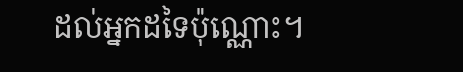ដល់អ្នកដទៃប៉ុណ្ណោះ។